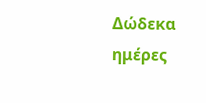Δώδεκα ημέρες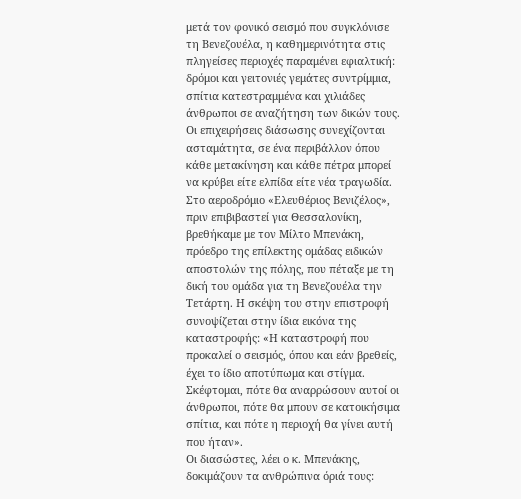μετά τον φονικό σεισμό που συγκλόνισε τη Βενεζουέλα, η καθημερινότητα στις πληγείσες περιοχές παραμένει εφιαλτική: δρόμοι και γειτονιές γεμάτες συντρίμμια, σπίτια κατεστραμμένα και χιλιάδες άνθρωποι σε αναζήτηση των δικών τους. Οι επιχειρήσεις διάσωσης συνεχίζονται ασταμάτητα, σε ένα περιβάλλον όπου κάθε μετακίνηση και κάθε πέτρα μπορεί να κρύβει είτε ελπίδα είτε νέα τραγωδία.
Στο αεροδρόμιο «Ελευθέριος Βενιζέλος», πριν επιβιβαστεί για Θεσσαλονίκη, βρεθήκαμε με τον Μίλτο Μπενάκη, πρόεδρο της επίλεκτης ομάδας ειδικών αποστολών της πόλης, που πέταξε με τη δική του ομάδα για τη Βενεζουέλα την Τετάρτη. Η σκέψη του στην επιστροφή συνοψίζεται στην ίδια εικόνα της καταστροφής: «Η καταστροφή που προκαλεί ο σεισμός, όπου και εάν βρεθείς, έχει το ίδιο αποτύπωμα και στίγμα. Σκέφτομαι, πότε θα αναρρώσουν αυτοί οι άνθρωποι, πότε θα μπουν σε κατοικήσιμα σπίτια, και πότε η περιοχή θα γίνει αυτή που ήταν».
Οι διασώστες, λέει ο κ. Μπενάκης, δοκιμάζουν τα ανθρώπινα όριά τους: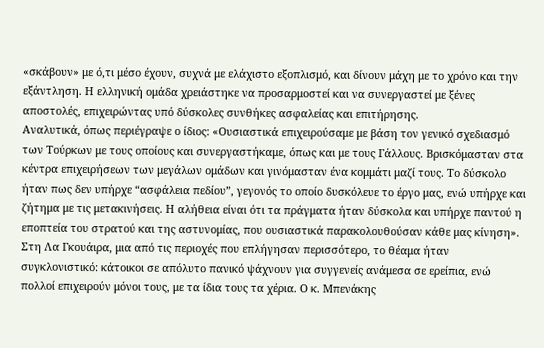«σκάβουν» με ό,τι μέσο έχουν, συχνά με ελάχιστο εξοπλισμό, και δίνουν μάχη με το χρόνο και την εξάντληση. Η ελληνική ομάδα χρειάστηκε να προσαρμοστεί και να συνεργαστεί με ξένες αποστολές, επιχειρώντας υπό δύσκολες συνθήκες ασφαλείας και επιτήρησης.
Αναλυτικά, όπως περιέγραψε ο ίδιος: «Ουσιαστικά επιχειρούσαμε με βάση τον γενικό σχεδιασμό των Τούρκων με τους οποίους και συνεργαστήκαμε, όπως και με τους Γάλλους. Βρισκόμασταν στα κέντρα επιχειρήσεων των μεγάλων ομάδων και γινόμασταν ένα κομμάτι μαζί τους. Το δύσκολο ήταν πως δεν υπήρχε “ασφάλεια πεδίου”, γεγονός το οποίο δυσκόλευε το έργο μας, ενώ υπήρχε και ζήτημα με τις μετακινήσεις. Η αλήθεια είναι ότι τα πράγματα ήταν δύσκολα και υπήρχε παντού η εποπτεία του στρατού και της αστυνομίας, που ουσιαστικά παρακολουθούσαν κάθε μας κίνηση».
Στη Λα Γκουάιρα, μια από τις περιοχές που επλήγησαν περισσότερο, το θέαμα ήταν συγκλονιστικό: κάτοικοι σε απόλυτο πανικό ψάχνουν για συγγενείς ανάμεσα σε ερείπια, ενώ πολλοί επιχειρούν μόνοι τους, με τα ίδια τους τα χέρια. Ο κ. Μπενάκης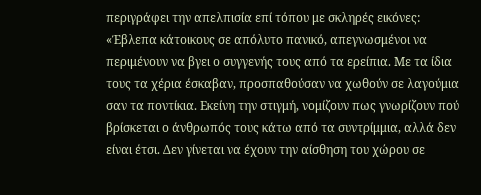περιγράφει την απελπισία επί τόπου με σκληρές εικόνες: «Έβλεπα κάτοικους σε απόλυτο πανικό, απεγνωσμένοι να περιμένουν να βγει ο συγγενής τους από τα ερείπια. Με τα ίδια τους τα χέρια έσκαβαν, προσπαθούσαν να χωθούν σε λαγούμια σαν τα ποντίκια. Εκείνη την στιγμή, νομίζουν πως γνωρίζουν πού βρίσκεται ο άνθρωπός τους κάτω από τα συντρίμμια, αλλά δεν είναι έτσι. Δεν γίνεται να έχουν την αίσθηση του χώρου σε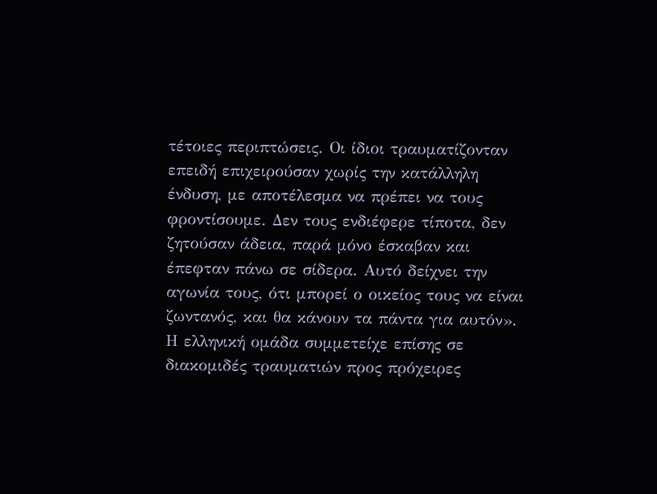τέτοιες περιπτώσεις. Οι ίδιοι τραυματίζονταν επειδή επιχειρούσαν χωρίς την κατάλληλη ένδυση, με αποτέλεσμα να πρέπει να τους φροντίσουμε. Δεν τους ενδιέφερε τίποτα, δεν ζητούσαν άδεια, παρά μόνο έσκαβαν και έπεφταν πάνω σε σίδερα. Αυτό δείχνει την αγωνία τους, ότι μπορεί ο οικείος τους να είναι ζωντανός, και θα κάνουν τα πάντα για αυτόν».
Η ελληνική ομάδα συμμετείχε επίσης σε διακομιδές τραυματιών προς πρόχειρες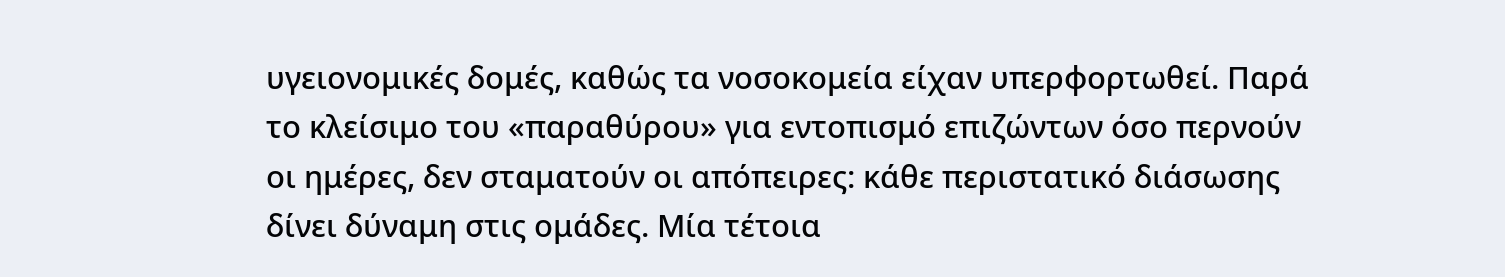υγειονομικές δομές, καθώς τα νοσοκομεία είχαν υπερφορτωθεί. Παρά το κλείσιμο του «παραθύρου» για εντοπισμό επιζώντων όσο περνούν οι ημέρες, δεν σταματούν οι απόπειρες: κάθε περιστατικό διάσωσης δίνει δύναμη στις ομάδες. Μία τέτοια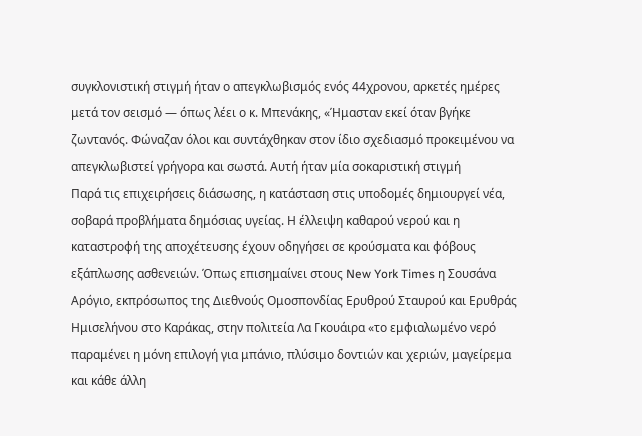συγκλονιστική στιγμή ήταν ο απεγκλωβισμός ενός 44χρονου, αρκετές ημέρες μετά τον σεισμό — όπως λέει ο κ. Μπενάκης, «Ήμασταν εκεί όταν βγήκε ζωντανός. Φώναζαν όλοι και συντάχθηκαν στον ίδιο σχεδιασμό προκειμένου να απεγκλωβιστεί γρήγορα και σωστά. Αυτή ήταν μία σοκαριστική στιγμή
Παρά τις επιχειρήσεις διάσωσης, η κατάσταση στις υποδομές δημιουργεί νέα, σοβαρά προβλήματα δημόσιας υγείας. Η έλλειψη καθαρού νερού και η καταστροφή της αποχέτευσης έχουν οδηγήσει σε κρούσματα και φόβους εξάπλωσης ασθενειών. Όπως επισημαίνει στους New York Times η Σουσάνα Αρόγιο, εκπρόσωπος της Διεθνούς Ομοσπονδίας Ερυθρού Σταυρού και Ερυθράς Ημισελήνου στο Καράκας, στην πολιτεία Λα Γκουάιρα «το εμφιαλωμένο νερό παραμένει η μόνη επιλογή για μπάνιο, πλύσιμο δοντιών και χεριών, μαγείρεμα και κάθε άλλη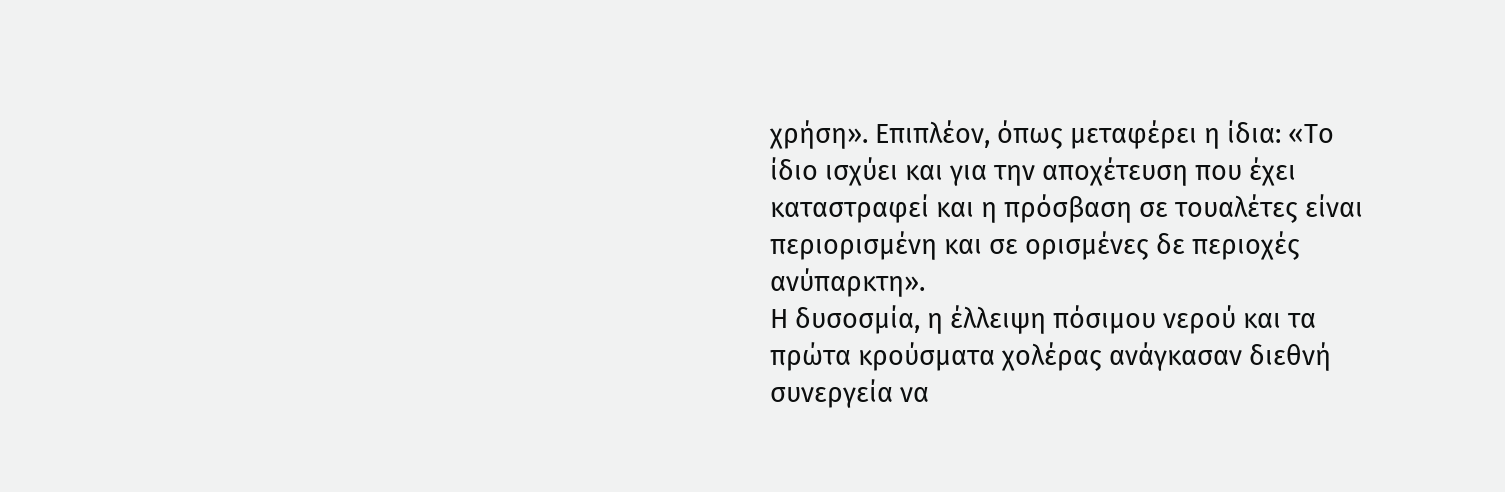χρήση». Επιπλέον, όπως μεταφέρει η ίδια: «Το ίδιο ισχύει και για την αποχέτευση που έχει καταστραφεί και η πρόσβαση σε τουαλέτες είναι περιορισμένη και σε ορισμένες δε περιοχές ανύπαρκτη».
Η δυσοσμία, η έλλειψη πόσιμου νερού και τα πρώτα κρούσματα χολέρας ανάγκασαν διεθνή συνεργεία να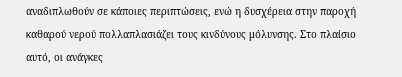αναδιπλωθούν σε κάποιες περιπτώσεις, ενώ η δυσχέρεια στην παροχή καθαρού νερού πολλαπλασιάζει τους κινδύνους μόλυνσης. Στο πλαίσιο αυτό, οι ανάγκες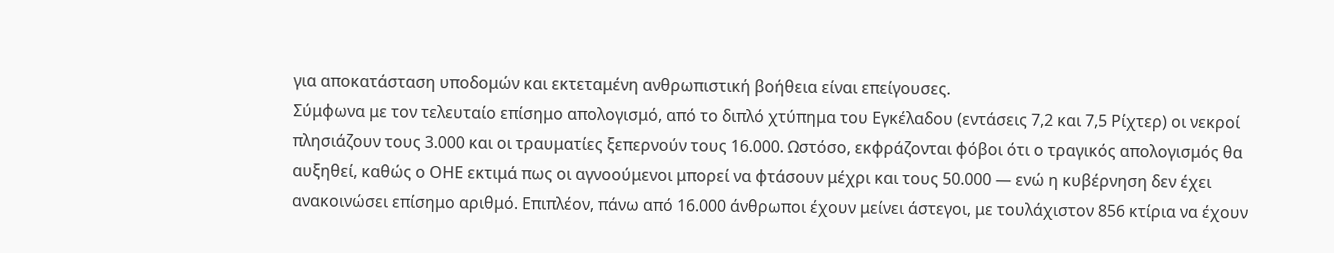για αποκατάσταση υποδομών και εκτεταμένη ανθρωπιστική βοήθεια είναι επείγουσες.
Σύμφωνα με τον τελευταίο επίσημο απολογισμό, από το διπλό χτύπημα του Εγκέλαδου (εντάσεις 7,2 και 7,5 Ρίχτερ) οι νεκροί πλησιάζουν τους 3.000 και οι τραυματίες ξεπερνούν τους 16.000. Ωστόσο, εκφράζονται φόβοι ότι ο τραγικός απολογισμός θα αυξηθεί, καθώς ο ΟΗΕ εκτιμά πως οι αγνοούμενοι μπορεί να φτάσουν μέχρι και τους 50.000 — ενώ η κυβέρνηση δεν έχει ανακοινώσει επίσημο αριθμό. Επιπλέον, πάνω από 16.000 άνθρωποι έχουν μείνει άστεγοι, με τουλάχιστον 856 κτίρια να έχουν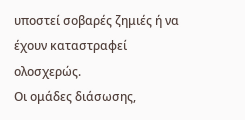υποστεί σοβαρές ζημιές ή να έχουν καταστραφεί ολοσχερώς.
Οι ομάδες διάσωσης,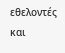εθελοντές και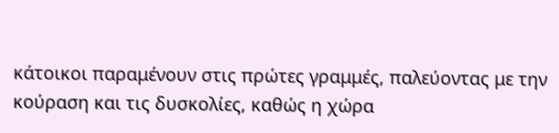κάτοικοι παραμένουν στις πρώτες γραμμές, παλεύοντας με την κούραση και τις δυσκολίες, καθώς η χώρα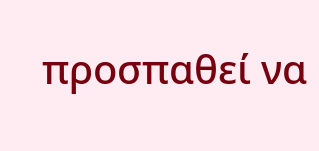προσπαθεί να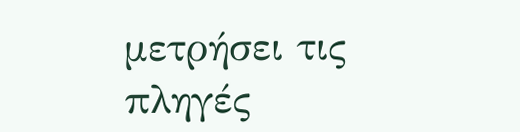μετρήσει τις πληγές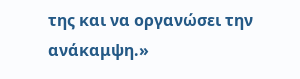της και να οργανώσει την ανάκαμψη.»